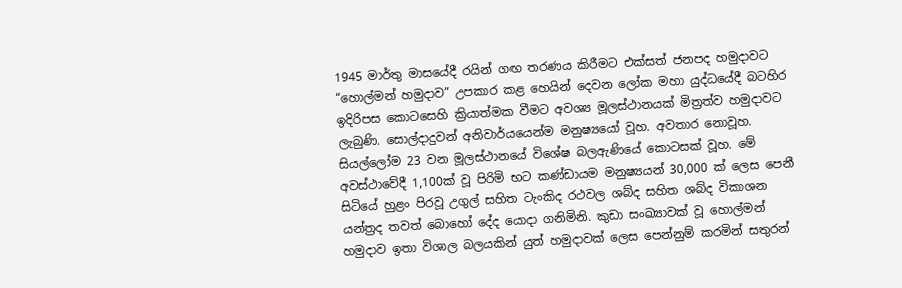1945 මාර්තු මාසයේදී රයින් ගඟ තරණය කිරීමට එක්සත් ජනපද හමුදාවට “හොල්මන් හමුදාව” උපකාර කළ හෙයින් දෙවන ලෝක මහා යුද්ධයේදී බටහිර ඉදිරිපස කොටසෙහි ක්‍රියාත්මක වීමට අවශ්‍ය මූලස්ථානයක් මිත්‍රත්ව හමුදාවට ලැබුණි. සොල්දාදුවන් අනිවාර්යයෙන්ම මනුෂ්‍යයෝ වූහ. අවතාර නොවූහ. සියල්ලෝම 23 වන මූලස්ථානයේ විශේෂ බලඇණියේ කොටසක් වූහ. මේ අවස්ථාවේදී 1,100ක් වූ පිරිමි භට කණ්ඩායම මනුෂ්‍යයන් 30,000 ක් ලෙස පෙනී සිටියේ හුළං පිරවූ උගුල් සහිත ටැංකිද රථවල ශබ්ද සහිත ශබ්ද විකාශන යන්ත්‍රද තවත් බොහෝ දේද යොදා ගනිමිනි. කුඩා සංඛ්‍යාවක් වූ හොල්මන් හමුදාව ඉතා විශාල බලයකින් යුත් හමුදාවක් ලෙස පෙන්නුම් කරමින් සතුරන්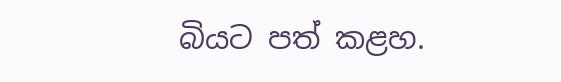බියට පත් කළහ.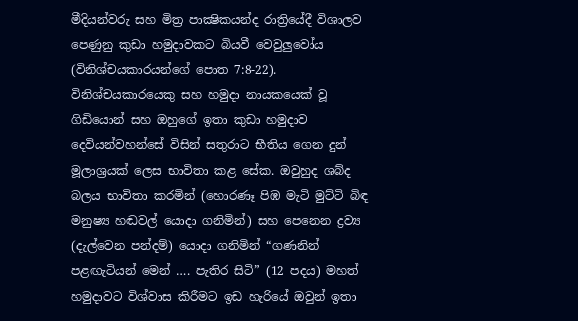මීදියන්වරු සහ මිත්‍ර පාක්‍ෂිකයන්ද රාත්‍රියේදී විශාලව පෙණුනු කුඩා හමුදාවකට බියවී වෙවුලුවෝය (විනිශ්චයකාරයන්ගේ පොත 7:8-22). විනිශ්චයකාරයෙකු සහ හමුදා නායකයෙක් වූ ගිඩියොන් සහ ඔහුගේ ඉතා කුඩා හමුදාව දෙවියන්වහන්සේ විසින් සතුරාට භීතිය ගෙන දුන් මූලාශ්‍රයක් ලෙස භාවිතා කළ සේක. ඔවුහුද ශබ්ද බලය භාවිතා කරමින් (හොරණෑ පිඹ මැටි මුට්ටි බිඳ මනුෂ්‍ය හඬවල් යොදා ගනිමින්) සහ පෙනෙන ද්‍රව්‍ය (දැල්වෙන පන්දම්) යොදා ගනිමින් “ගණනින් පළඟැටියන් මෙන් …. පැතිර සිටි” (12 පදය) මහත් හමුදාවට විශ්වාස කිරීමට ඉඩ හැරියේ ඔවුන් ඉතා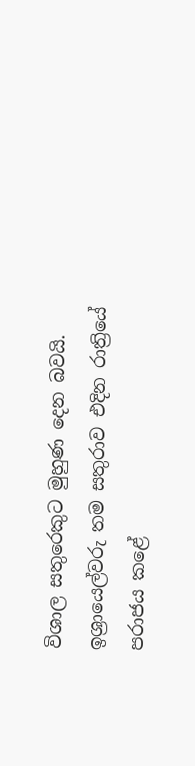විශාල සතුරෙකුට මුහුණ දෙන බවයි. ඉශ්‍රායෙල්වරු තම සතුරාව එදින රාත්‍රියේ පරාජය කළේ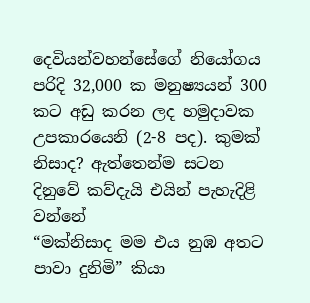දෙවියන්වහන්සේගේ නියෝගය පරිදි 32,000 ක මනුෂ්‍යයන් 300 කට අඩු කරන ලද හමුදාවක උපකාරයෙනි (2-8 පද). කුමක් නිසාද? ඇත්තෙන්ම සටන දිනුවේ කව්දැයි එයින් පැහැදිළි වන්නේ
“මක්නිසාද මම එය නුඹ අතට පාවා දුනිමි” කියා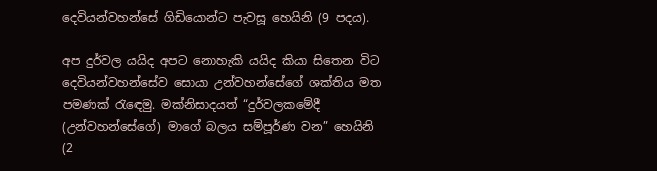දෙවියන්වහන්සේ ගිඩියොන්ට පැවසූ හෙයිනි (9 පදය).

අප දුර්වල යයිද අපට නොහැකි යයිද කියා සිතෙන විට දෙවියන්වහන්සේව සොයා උන්වහන්සේගේ ශක්තිය මත පමණක් රැඳෙමු. මක්නිසාදයත් “දුර්වලකමේදී (උන්වහන්සේගේ) මාගේ බලය සම්පූර්ණ වන” හෙයිනි (2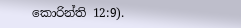කොරින්ති 12:9).